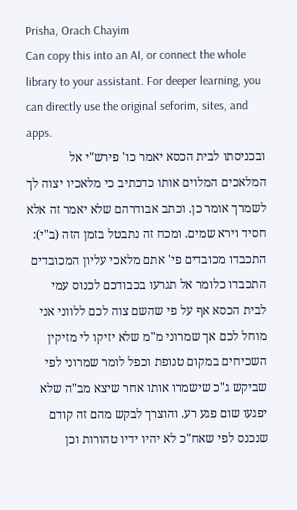Prisha, Orach Chayim
Can copy this into an AI, or connect the whole library to your assistant. For deeper learning, you can directly use the original seforim, sites, and apps.
ובכניסתו לבית הכסא יאמר כו' פירש"י אל המלאכים המלוים אותו כדכתיב כי מלאכיו יצוה לך לשמרך אומר כן. וכתב אבודרהם שלא יאמר זה אלא חסיד וירא שמים. ומכח זה נתבטל בזמן הזה (ב"י):
התכבדו מכובדים פי' אתם מלאכי עליון המכובדים התכבדו כלומר אל תגרעו בכבודכם לכנוס עמי לבית הכסא אף על פי שהשם צוה לכם ללווני אני מוחל לכם אך שמרוני מ"מ שלא יזיקו לי מזיקין השכיחים במקום טנופת וכפל לומר שמרוני לפי שביקש ג"כ שישמרו אותו אחר שיצא מב"ה שלא יפגעו שום פגע רע. והוצרך לבקש מהם זה קודם שנכנס לפי שאח"כ לא יהיו ידיו טהורות וכן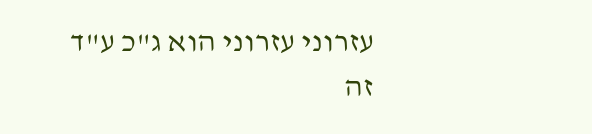עזרוני עזרוני הוא ג"כ ע"ד זה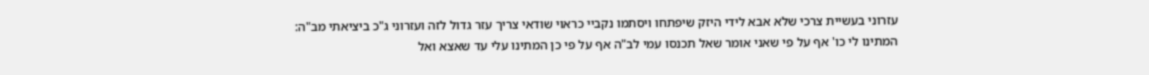עזרוני בעשיית צרכי שלא אבא לידי היזק שיפתחו ויסתמו נקביי כראוי שודאי צריך עזר גדול לזה ועזרוני ג"כ ביציאתי מב"ה:
המתינו לי כו' אף על פי שאני אומר שאל תכנסו עמי לב"ה אף על פי כן המתינו עלי עד שאצא ואל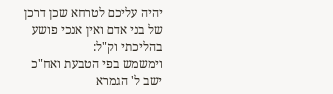יהיה עליכם לטרחא שכן דרכן של בני אדם ואין אנכי פושע בהליכתי וק"ל:
וימשמש בפי הטבעת ואח"כ ישב ל' הגמרא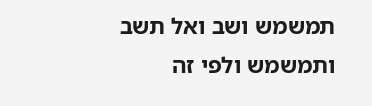תמשמש ושב ואל תשב ותמשמש ולפי זה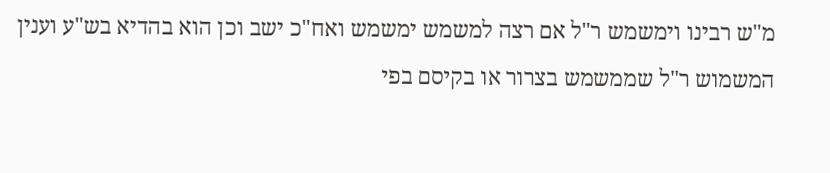מ"ש רבינו וימשמש ר"ל אם רצה למשמש ימשמש ואח"כ ישב וכן הוא בהדיא בש"ע וענין המשמוש ר"ל שממשמש בצרור או בקיסם בפי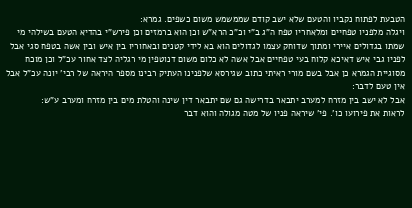הטבעת לפתוח נקביו והטעם שלא ישב קודם שממשמש משום כשפים. גמרא:
ויגלה מלפניו טפחיים ומלאחריו טפח ה"ג ב"י וכ"כ הרא"ש וכן הוא ברמזים וכן פירש"י בהדיא הטעם בשילהי מי שמתו בגדולים איירי ומתוך שדוחק עצמו לגדולים הוא בא לידי קטנים ובאחוריו בין איש ובין אשה בטפח סגי אבל לפניו גבי איש דאיכא קלוח בעי טפחיים אבל אשה לא כלום משום דנוטפין מי רגליה לצד אחור עכ"ל וכן מוכח מסוגיית הגמרא כן אבל בשם מורי ראיתי כתוב שגירסא שלפנינו העתיק רבינו מספר היראה של רבי' יונה עכ"ל אבל אין טעם לדבר:
אבל לא ישב בין מזרח למערב יתבאר בדרישה גם שם יתבאר דין שינה והטלת מים בין מזרח ומערב ע"ש:
לראות את פירועו כו'. פי' שיראה פניו של מטה מגולה והוא דבר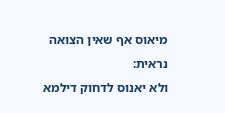מיאוס אף שאין הצואה נראית:
ולא יאנוס לדחוק דילמא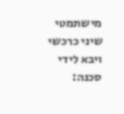מישתמטי שיני כרכשי ויבא לידי סכנה: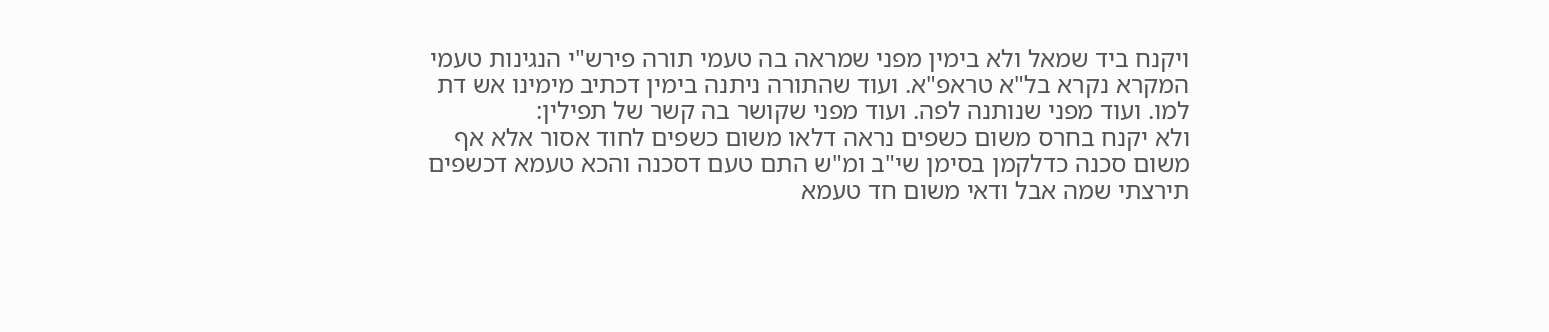ויקנח ביד שמאל ולא בימין מפני שמראה בה טעמי תורה פירש"י הנגינות טעמי המקרא נקרא בל"א טראפ"א. ועוד שהתורה ניתנה בימין דכתיב מימינו אש דת למו. ועוד מפני שנותנה לפה. ועוד מפני שקושר בה קשר של תפילין:
ולא יקנח בחרס משום כשפים נראה דלאו משום כשפים לחוד אסור אלא אף משום סכנה כדלקמן בסימן שי"ב ומ"ש התם טעם דסכנה והכא טעמא דכשפים תירצתי שמה אבל ודאי משום חד טעמא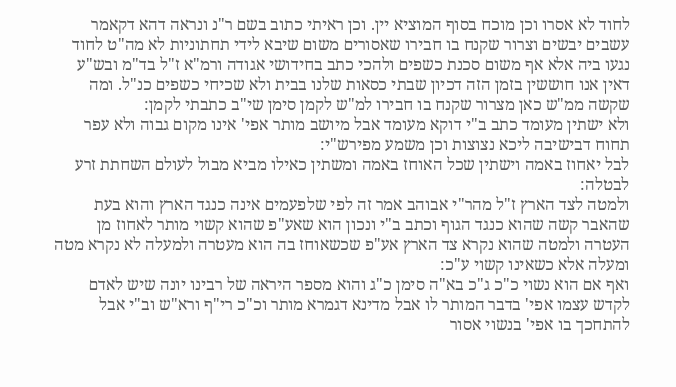לחוד לא אסרו וכן מוכח בסוף המוציא יין. וכן ראיתי כתוב בשם ר"נ ונראה דהא דקאמר עשבים יבשים וצרור שקנח בו חבירו שאסורים משום שיבא לידי תחתוניות לא מה"ט לחוד נגעו ביה אלא אף משום סכנת כשפים ולהכי כתב בחידושי אגודה ורמ"א ז"ל בד"מ ובש"ע דאין אנו חוששין בזמן הזה דכיון שבתי כסאות שלנו בבית ולא שכיחי כשפים כנ"ל. ומה שקשה ממ"ש כאן מצרור שקנח בו חבירו למ"ש לקמן סימן שי"ב כתבתי לקמן:
ולא ישתין מעומד כתב ב"י דוקא מעומד אבל מיושב מותר אפי' אינו מקום גבוה ולא עפר תחוח דבישיבה ליכא נצוצות וכן משמע מפירש"י:
לבל יאחוז באמה וישתין שכל האוחז באמה ומשתין כאילו מביא מבול לעולם השחתת זרע לבטלה:
ולמטה לצד הארץ ז"ל מהר"י אבוהב אמר זה לפי שלפעמים אינה כנגד הארץ והוא בעת שהאבר קשה שהוא כנגד הגוף וכתב ב"י ונכון הוא שאע"פ שהוא קשוי מותר לאחוז מן העטרה ולמטה שהוא נקרא צד הארץ אע"פ שכשאוחז בה הוא מעטרה ולמעלה לא נקרא מטה ומעלה אלא כשאינו קשוי ע"כ:
ואף אם הוא נשוי כ"כ ג"כ בא"ה סימן כ"ג והוא מספר היראה של רבינו יונה שיש לאדם לקדש עצמו אפי' בדבר המותר לו אבל מדינא דגמרא מותר וכ"כ רי"ף ורא"ש וב"י אבל להתחכך בו אפי' בנשוי אסור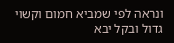ונראה לפי שמביא חמום וקשוי גדול ובקל יבא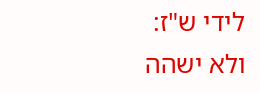לידי ש"ז:
ולא ישהה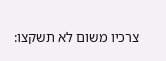צרכיו משום לא תשקצו: